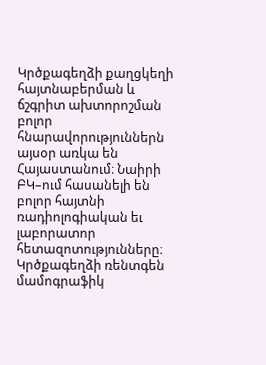Կրծքագեղձի քաղցկեղի հայտնաբերման և ճշգրիտ ախտորոշման բոլոր հնարավորություններն այսօր առկա են Հայաստանում։ Նաիրի ԲԿ–ում հասանելի են բոլոր հայտնի ռադիոլոգիական եւ լաբորատոր հետազոտությունները։
Կրծքագեղձի ռենտգեն մամոգրաֆիկ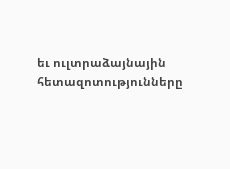եւ ուլտրաձայնային հետազոտությունները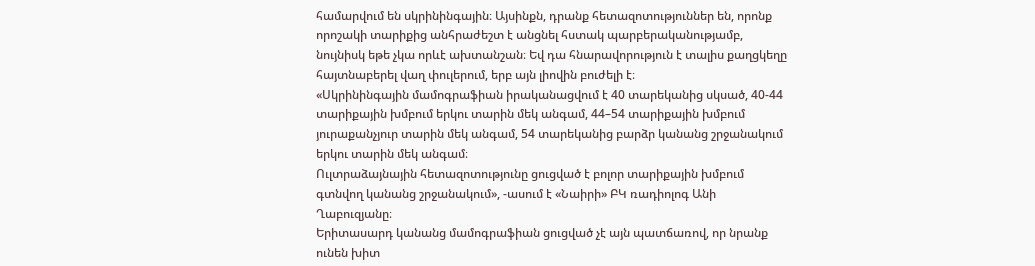համարվում են սկրինինգային։ Այսինքն, դրանք հետազոտություններ են, որոնք որոշակի տարիքից անհրաժեշտ է անցնել հստակ պարբերականությամբ, նույնիսկ եթե չկա որևէ ախտանշան։ Եվ դա հնարավորություն է տալիս քաղցկեղը հայտնաբերել վաղ փուլերում, երբ այն լիովին բուժելի է։
«Սկրինինգային մամոգրաֆիան իրականացվում է 40 տարեկանից սկսած, 40-44 տարիքային խմբում երկու տարին մեկ անգամ, 44–54 տարիքային խմբում յուրաքանչյուր տարին մեկ անգամ, 54 տարեկանից բարձր կանանց շրջանակում երկու տարին մեկ անգամ։
Ուլտրաձայնային հետազոտությունը ցուցված է բոլոր տարիքային խմբում գտնվող կանանց շրջանակում», -ասում է «Նաիրի» ԲԿ ռադիոլոգ Անի Ղաբուզյանը։
Երիտասարդ կանանց մամոգրաֆիան ցուցված չէ այն պատճառով, որ նրանք ունեն խիտ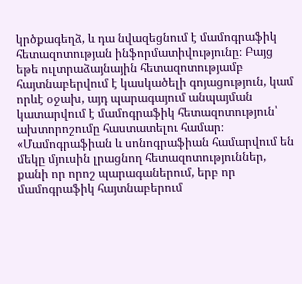կրծքագեղձ, և դա նվազեցնում է մամոգրաֆիկ հետազոտության ինֆորմատիվությունը։ Բայց եթե ուլտրաձայնային հետազոտությամբ հայտնաբերվում է կասկածելի գոյացություն, կամ որևէ օջախ, այդ պարագայում անպայման կատարվում է մամոգրաֆիկ հետազոտություն՝ ախտորոշումը հաստատելու համար։
«Մամոգրաֆիան և սոնոգրաֆիան համարվում են մեկը մյուսին լրացնող հետազոտություններ, քանի որ որոշ պարագաներում, երբ որ մամոգրաֆիկ հայտնաբերում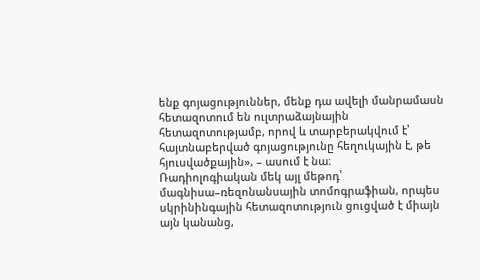ենք գոյացություններ, մենք դա ավելի մանրամասն հետազոտում են ուլտրաձայնային հետազոտությամբ, որով և տարբերակվում է՝ հայտնաբերված գոյացությունը հեղուկային է, թե հյուսվածքային», – ասում է նա։
Ռադիոլոգիական մեկ այլ մեթոդ՝ մագնիսա–ռեզոնանսային տոմոգրաֆիան, որպես սկրինինգային հետազոտություն ցուցված է միայն այն կանանց,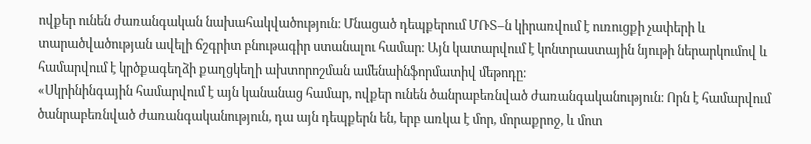ովքեր ունեն ժառանգական նախահակվածություն։ Մնացած դեպքերում ՄՌՏ–ն կիրառվում է ուռուցքի չափերի և տարածվածության ավելի ճշգրիտ բնութագիր ստանալու համար։ Այն կատարվում է կոնտրաստային նյութի ներարկումով և համարվում է կրծքագեղձի քաղցկեղի ախտորոշման ամենաինֆորմատիվ մեթոդը։
«Սկրինինգային համարվում է այն կանանաց համար, ովքեր ունեն ծանրաբեռնված ժառանգականություն։ Որն է համարվում ծանրաբեռնված ժառանգականություն, դա այն դեպքերն են, երբ առկա է մոր, մորաքրոջ, և մոտ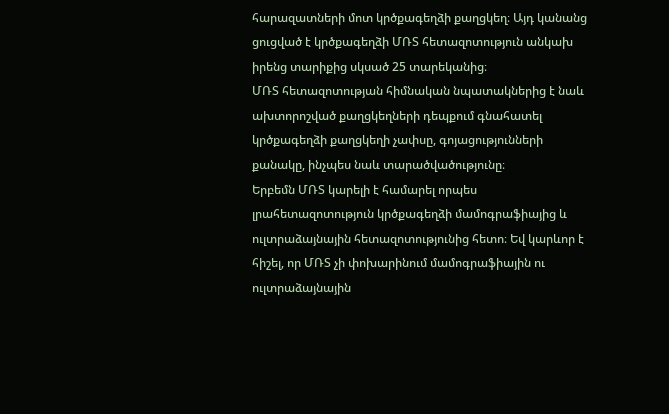հարազատների մոտ կրծքագեղձի քաղցկեղ։ Այդ կանանց ցուցված է կրծքագեղձի ՄՌՏ հետազոտություն անկախ իրենց տարիքից սկսած 25 տարեկանից։
ՄՌՏ հետազոտության հիմնական նպատակներից է նաև ախտորոշված քաղցկեղների դեպքում գնահատել կրծքագեղձի քաղցկեղի չափսը, գոյացությունների քանակը, ինչպես նաև տարածվածությունը։
Երբեմն ՄՌՏ կարելի է համարել որպես լրահետազոտություն կրծքագեղձի մամոգրաֆիայից և ուլտրաձայնային հետազոտությունից հետո։ Եվ կարևոր է հիշել, որ ՄՌՏ չի փոխարինում մամոգրաֆիային ու ուլտրաձայնային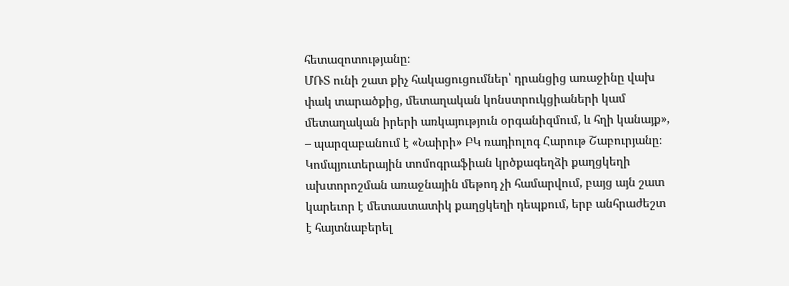հետազոտությանը։
ՄՌՏ ունի շատ քիչ հակացուցումներ՝ դրանցից առաջինը վախ փակ տարածքից, մետաղական կոնստրուկցիաների կամ մետաղական իրերի առկայություն օրգանիզմում, և հղի կանայք», – պարզաբանում է «Նաիրի» ԲԿ ռադիոլոգ Հարութ Շաբուրյանը։
Կոմպյուտերային տոմոգրաֆիան կրծքագեղձի քաղցկեղի ախտորոշման առաջնային մեթոդ չի համարվում, բայց այն շատ կարեւոր է մետաստատիկ քաղցկեղի դեպքում, երբ անհրաժեշտ է հայտնաբերել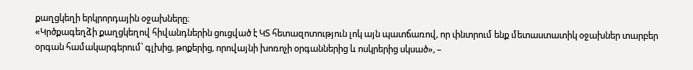քաղցկեղի երկրորդային օջախները։
«Կրծքագեղձի քաղցկեղով հիվանդներին ցուցված է ԿՏ հետազոտություն լոկ այն պատճառով, որ փնտրում ենք մետաստատիկ օջախներ տարբեր օրգան համակարգերում՝ գլխից, թոքերից, որովայնի խոռոչի օրգաններից և ոսկրերից սկսած», –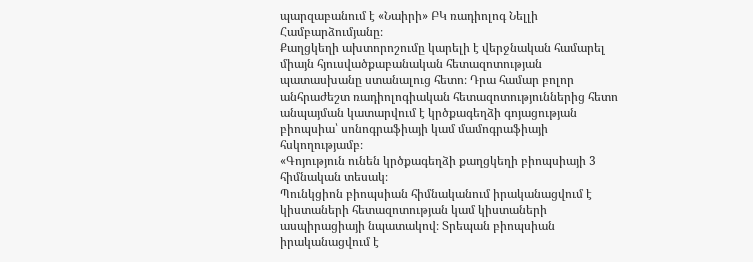պարզաբանում է «Նաիրի» ԲԿ ռադիոլոգ Նելլի Համբարձումյանը։
Քաղցկեղի ախտորոշումը կարելի է վերջնական համարել միայն հյուսվածքաբանական հետազոտության պատասխանը ստանալուց հետո։ Դրա համար բոլոր անհրաժեշտ ռադիոլոգիական հետազոտություններից հետո անպայման կատարվում է կրծքագեղձի գոյացության բիոպսիա՝ սոնոգրաֆիայի կամ մամոգրաֆիայի հսկողությամբ։
«Գոյություն ունեն կրծքագեղձի քաղցկեղի բիոպսիայի 3 հիմնական տեսակ։
Պունկցիոն բիոպսիան հիմնականում իրականացվում է կիստաների հետազոտության կամ կիստաների ասպիրացիայի նպատակով։ Տրեպան բիոպսիան իրականացվում է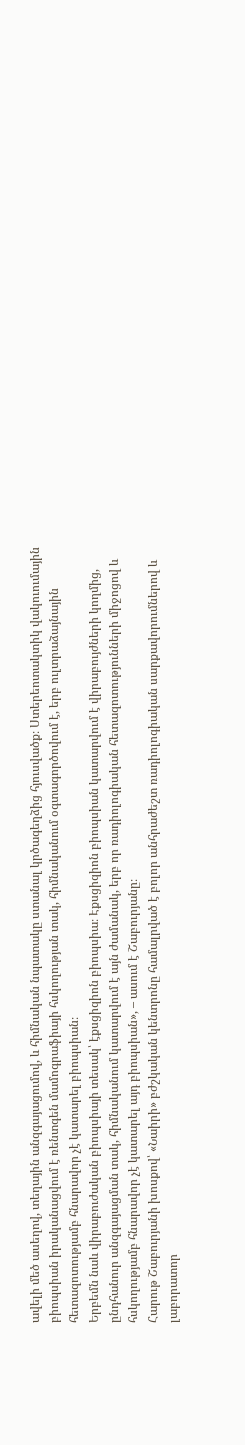ավելի մեծ ասեղով, տեղային անզգայացումով, և հիմնական նպատակը ստանալ կրծագեղձից հյուսվածք։ Ստերեոտակտիկ վակուումային բիոպսիան իրականացվում է ռենտգեն մամոգրաֆիայի հսկողության տակ, հիմնականում օգտագործովում է, երբ ուլտրաձայնային հետազոտությամբ հնարավոր չէ կատարել բիոպսիան։
Երբեմն նաև վիրաբուժական բիոպսիայի տեսակ՝ էքսցիզիոն բիոպսիա։ Էքսցիզիոն բիոպսիան կատարվում է վիրաբույժների կողմից, ընդհանուր անզգայացման տակ, հիմնականում կատարվում է այն ժամանակ, երբ որ ռադիոլոգիական հետազոտությունների միջոցով և հսկողությամբ հնարավոր չէ կատարել այդ բիոպսիան», – ասում է Շաբուրյանը։
Հարութ Շաբուրյանի խոսքով՝ «Նաիրի» բժշկական կենտրոնը համալրված է բոլոր անհրաժեշտ ռադիոլոգիական սարքավորումներով և լաբորատոր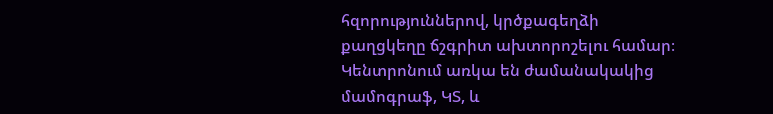հզորություններով, կրծքագեղձի քաղցկեղը ճշգրիտ ախտորոշելու համար։ Կենտրոնում առկա են ժամանակակից մամոգրաֆ, ԿՏ, և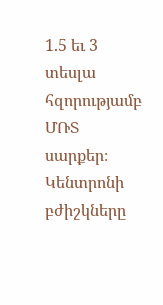1.5 եւ 3 տեսլա հզորությամբ ՄՌՏ սարքեր։ Կենտրոնի բժիշկները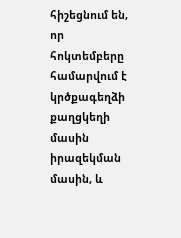հիշեցնում են, որ հոկտեմբերը համարվում է կրծքագեղձի քաղցկեղի մասին իրազեկման մասին, և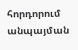հորդորում անպայման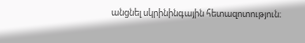անցնել սկրինինգային հետազոտություն։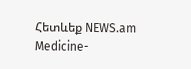Հետևեք NEWS.am Medicine-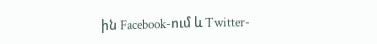ին Facebook-ում և Twitter-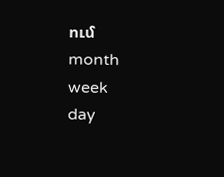ում
month
week
day